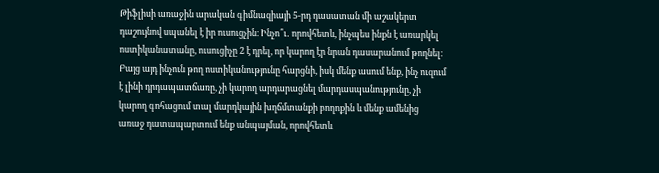Թիֆլիսի առաջին արական գիմնազիայի 5-րդ դասատան մի աշակերտ դաշույնով սպանել է իր ուսուցչին։ Ինչո՞ւ․ որովհետև, ինչպես ինքն է առարկել ոստիկանատանը, ուսուցիչը 2 է դրել, որ կարող էր նրան դասարանում թողնել։ Բայց այդ ինչուն թող ոստիկանությունը հարցնի, իսկ մենք ասում ենք, ինչ ուզում է լինի դրդապատճառը, չի կարող արդարացնել մարդասպանությունը, չի կարող գոհացում տալ մարդկային խղճմտանքի բողոքին և մենք ամենից առաջ դատապարտում ենք անպայման, որովհետև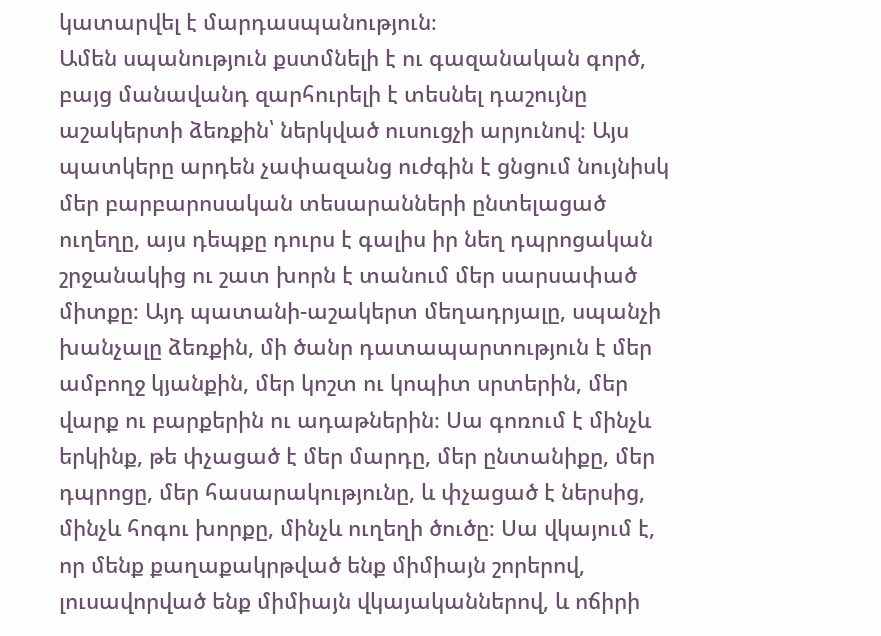կատարվել է մարդասպանություն։
Ամեն սպանություն քստմնելի է ու գազանական գործ, բայց մանավանդ զարհուրելի է տեսնել դաշույնը աշակերտի ձեռքին՝ ներկված ուսուցչի արյունով։ Այս պատկերը արդեն չափազանց ուժգին է ցնցում նույնիսկ մեր բարբարոսական տեսարանների ընտելացած ուղեղը, այս դեպքը դուրս է գալիս իր նեղ դպրոցական շրջանակից ու շատ խորն է տանում մեր սարսափած միտքը։ Այդ պատանի-աշակերտ մեղադրյալը, սպանչի խանչալը ձեռքին, մի ծանր դատապարտություն է մեր ամբողջ կյանքին, մեր կոշտ ու կոպիտ սրտերին, մեր վարք ու բարքերին ու ադաթներին։ Սա գոռում է մինչև երկինք, թե փչացած է մեր մարդը, մեր ընտանիքը, մեր դպրոցը, մեր հասարակությունը, և փչացած է ներսից, մինչև հոգու խորքը, մինչև ուղեղի ծուծը։ Սա վկայում է, որ մենք քաղաքակրթված ենք միմիայն շորերով, լուսավորված ենք միմիայն վկայականներով, և ոճիրի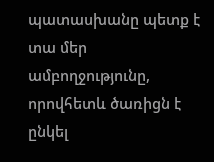պատասխանը պետք է տա մեր ամբողջությունը, որովհետև ծառիցն է ընկել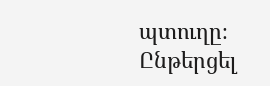պտուղը։
Ընթերցել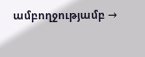ամբողջությամբ →